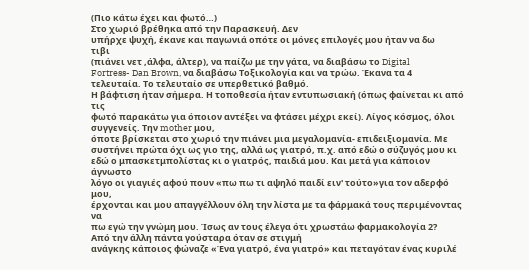(Πιο κάτω έχει και φωτό…)
Στο χωριό βρέθηκα από την Παρασκευή. Δεν
υπήρχε ψυχή, έκανε και παγωνιά οπότε οι μόνες επιλογές μου ήταν να δω
τιβι
(πιάνει νετ ,άλφα, άλτερ), να παίζω με την γάτα, να διαβάσω το Digital
Fortress- Dan Brown, να διαβάσω Τοξικολογία και να τρώω. Έκανα τα 4
τελευταία. Το τελευταίο σε υπερθετικό βαθμό.
Η βάφτιση ήταν σήμερα. Η τοποθεσία ήταν εντυπωσιακή (όπως φαίνεται κι από τις
φωτό παρακάτω για όποιον αντέξει να φτάσει μέχρι εκεί). Λίγος κόσμος, όλοι
συγγενείς. Την mother μου,
όποτε βρίσκεται στο χωριό την πιάνει μια μεγαλομανία- επιδειξιομανία. Με
συστήνει πρώτα όχι ως γιο της, αλλά ως γιατρό, π.χ. από εδώ ο σύζυγός μου κι
εδώ ο μπασκετμπολίστας κι ο γιατρός, παιδιά μου. Και μετά για κάποιον άγνωστο
λόγο οι γιαγιές αφού πουν «πω πω τι αψηλό παιδί ειν' τούτο»για τον αδερφό μου,
έρχονται και μου απαγγέλλουν όλη την λίστα με τα φάρμακά τους περιμένοντας να
πω εγώ την γνώμη μου. Ίσως αν τους έλεγα ότι χρωστάω φαρμακολογία 2?
Από την άλλη πάντα γούσταρα όταν σε στιγμή
ανάγκης κάποιος φώναζε «Ένα γιατρό, ένα γιατρό» και πεταγόταν ένας κυριλέ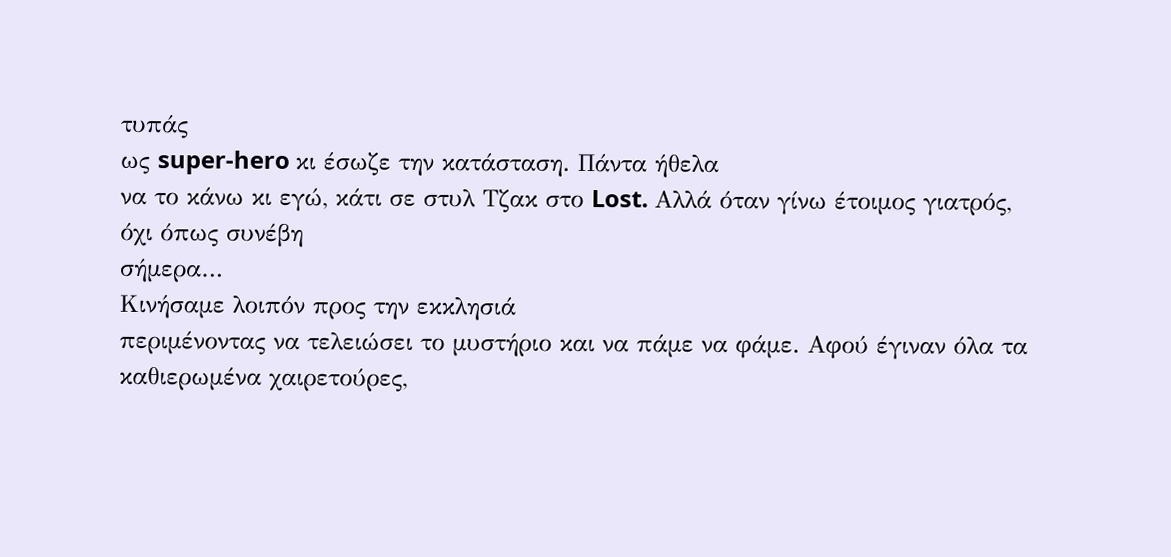τυπάς
ως super-hero κι έσωζε την κατάσταση. Πάντα ήθελα
να το κάνω κι εγώ, κάτι σε στυλ Τζακ στο Lost. Αλλά όταν γίνω έτοιμος γιατρός, όχι όπως συνέβη
σήμερα…
Κινήσαμε λοιπόν προς την εκκλησιά
περιμένοντας να τελειώσει το μυστήριο και να πάμε να φάμε. Αφού έγιναν όλα τα
καθιερωμένα χαιρετούρες,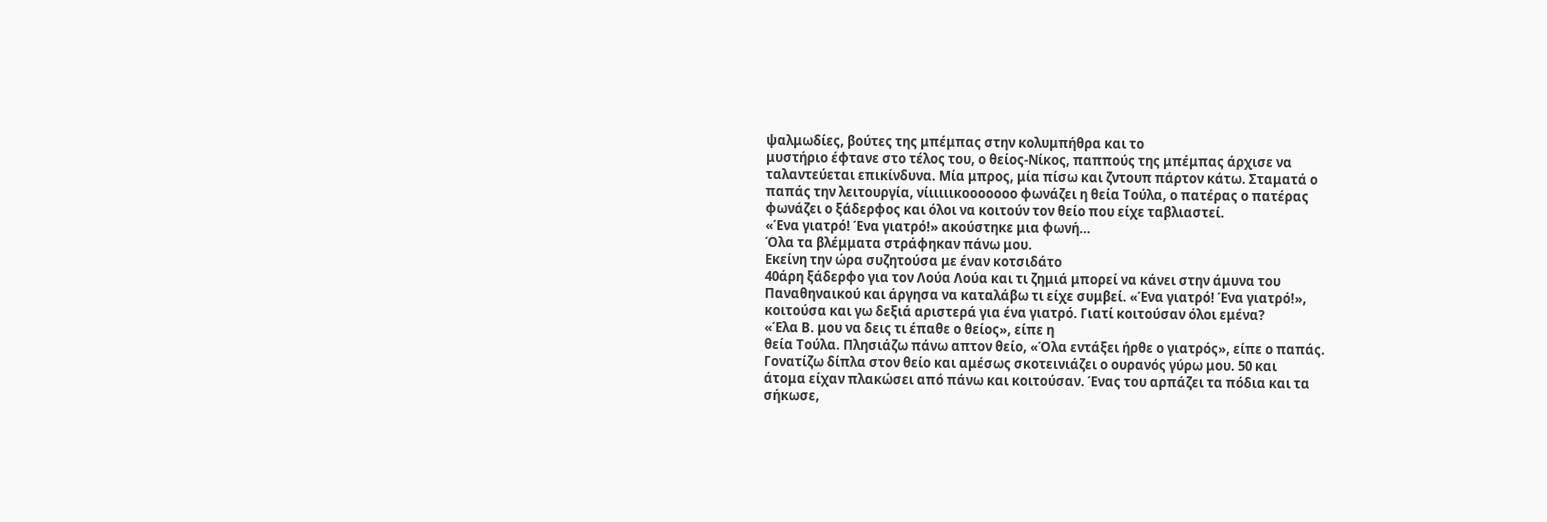ψαλμωδίες, βούτες της μπέμπας στην κολυμπήθρα και το
μυστήριο έφτανε στο τέλος του, ο θείος-Νίκος, παππούς της μπέμπας άρχισε να
ταλαντεύεται επικίνδυνα. Μία μπρος, μία πίσω και ζντουπ πάρτον κάτω. Σταματά ο
παπάς την λειτουργία, νίιιιιικοοοοοοο φωνάζει η θεία Τούλα, ο πατέρας ο πατέρας
φωνάζει ο ξάδερφος και όλοι να κοιτούν τον θείο που είχε ταβλιαστεί.
«Ένα γιατρό! Ένα γιατρό!» ακούστηκε μια φωνή…
Όλα τα βλέμματα στράφηκαν πάνω μου.
Εκείνη την ώρα συζητούσα με έναν κοτσιδάτο
40άρη ξάδερφο για τον Λούα Λούα και τι ζημιά μπορεί να κάνει στην άμυνα του
Παναθηναικού και άργησα να καταλάβω τι είχε συμβεί. «Ένα γιατρό! Ένα γιατρό!»,
κοιτούσα και γω δεξιά αριστερά για ένα γιατρό. Γιατί κοιτούσαν όλοι εμένα?
«Έλα Β. μου να δεις τι έπαθε ο θείος», είπε η
θεία Τούλα. Πλησιάζω πάνω απτον θείο, «Όλα εντάξει ήρθε ο γιατρός», είπε ο παπάς.
Γονατίζω δίπλα στον θείο και αμέσως σκοτεινιάζει ο ουρανός γύρω μου. 50 και
άτομα είχαν πλακώσει από πάνω και κοιτούσαν. Ένας του αρπάζει τα πόδια και τα
σήκωσε,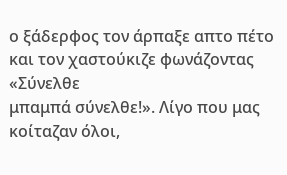ο ξάδερφος τον άρπαξε απτο πέτο και τον χαστούκιζε φωνάζοντας «Σύνελθε
μπαμπά σύνελθε!». Λίγο που μας κοίταζαν όλοι,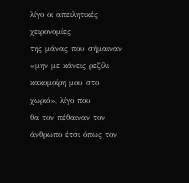λίγο οι απειλητικές χειρονομίες
της μάνας που σήμαιναν «μην με κάνεις ρεζίλι κακομοίρη μου στο χωριό», λίγο που
θα τον πέθαιναν τον άνθρωπο έτσι όπως τον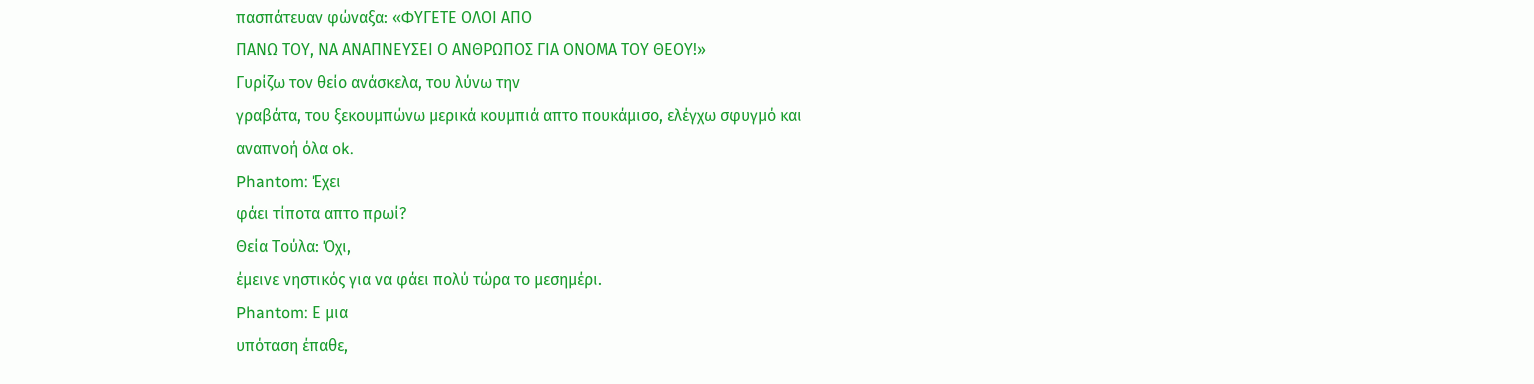πασπάτευαν φώναξα: «ΦΥΓΕΤΕ ΟΛΟΙ ΑΠΟ
ΠΑΝΩ ΤΟΥ, ΝΑ ΑΝΑΠΝΕΥΣΕΙ Ο ΑΝΘΡΩΠΟΣ ΓΙΑ ΟΝΟΜΑ ΤΟΥ ΘΕΟΥ!»
Γυρίζω τον θείο ανάσκελα, του λύνω την
γραβάτα, του ξεκουμπώνω μερικά κουμπιά απτο πουκάμισο, ελέγχω σφυγμό και
αναπνοή όλα ok.
Phantom: Έχει
φάει τίποτα απτο πρωί?
Θεία Τούλα: Όχι,
έμεινε νηστικός για να φάει πολύ τώρα το μεσημέρι.
Phantom: Ε μια
υπόταση έπαθε,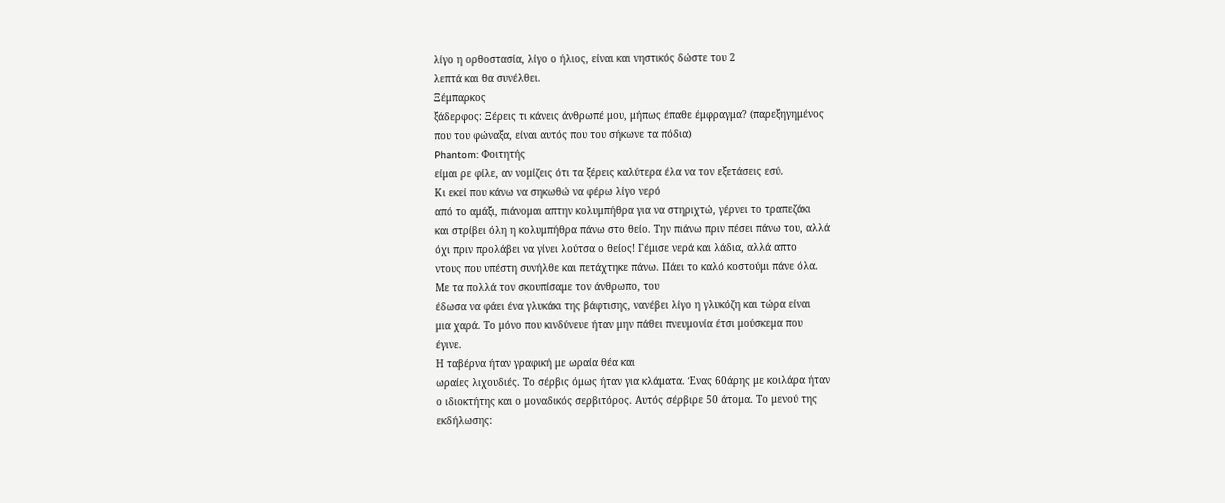λίγο η ορθοστασία, λίγο ο ήλιος, είναι και νηστικός δώστε του 2
λεπτά και θα συνέλθει.
Ξέμπαρκος
ξάδερφος: Ξέρεις τι κάνεις άνθρωπέ μου, μήπως έπαθε έμφραγμα? (παρεξηγημένος
που του φώναξα, είναι αυτός που του σήκωνε τα πόδια)
Phantom: Φοιτητής
είμαι ρε φίλε, αν νομίζεις ότι τα ξέρεις καλύτερα έλα να τον εξετάσεις εσύ.
Κι εκεί που κάνω να σηκωθώ να φέρω λίγο νερό
από το αμάξι, πιάνομαι απτην κολυμπήθρα για να στηριχτώ, γέρνει το τραπεζάκι
και στρίβει όλη η κολυμπήθρα πάνω στο θείο. Την πιάνω πριν πέσει πάνω του, αλλά
όχι πριν προλάβει να γίνει λούτσα ο θείος! Γέμισε νερά και λάδια, αλλά απτο
ντους που υπέστη συνήλθε και πετάχτηκε πάνω. Πάει το καλό κοστούμι πάνε όλα.
Με τα πολλά τον σκουπίσαμε τον άνθρωπο, του
έδωσα να φάει ένα γλυκάκι της βάφτισης, νανέβει λίγο η γλυκόζη και τώρα είναι
μια χαρά. Το μόνο που κινδύνευε ήταν μην πάθει πνευμονία έτσι μούσκεμα που
έγινε.
Η ταβέρνα ήταν γραφική με ωραία θέα και
ωραίες λιχουδιές. Το σέρβις όμως ήταν για κλάματα. Ένας 60άρης με κοιλάρα ήταν
ο ιδιοκτήτης και ο μοναδικός σερβιτόρος. Αυτός σέρβιρε 50 άτομα. Το μενού της
εκδήλωσης: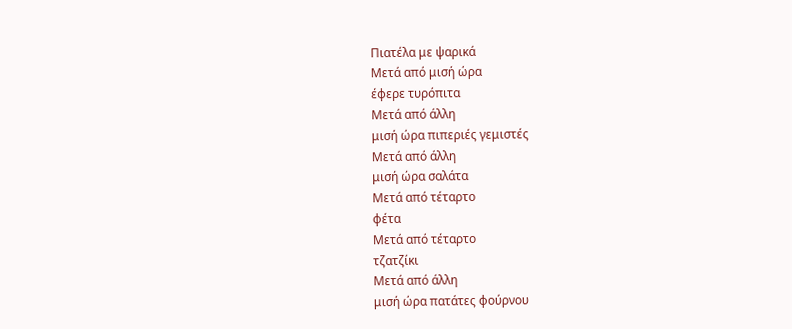Πιατέλα με ψαρικά
Μετά από μισή ώρα
έφερε τυρόπιτα
Μετά από άλλη
μισή ώρα πιπεριές γεμιστές
Μετά από άλλη
μισή ώρα σαλάτα
Μετά από τέταρτο
φέτα
Μετά από τέταρτο
τζατζίκι
Μετά από άλλη
μισή ώρα πατάτες φούρνου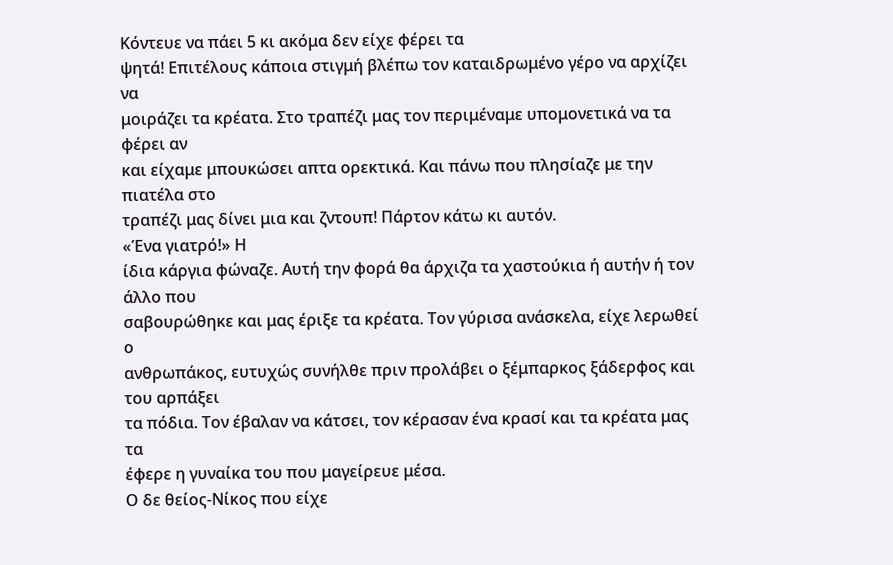Κόντευε να πάει 5 κι ακόμα δεν είχε φέρει τα
ψητά! Επιτέλους κάποια στιγμή βλέπω τον καταιδρωμένο γέρο να αρχίζει να
μοιράζει τα κρέατα. Στο τραπέζι μας τον περιμέναμε υπομονετικά να τα φέρει αν
και είχαμε μπουκώσει απτα ορεκτικά. Και πάνω που πλησίαζε με την πιατέλα στο
τραπέζι μας δίνει μια και ζντουπ! Πάρτον κάτω κι αυτόν.
«Ένα γιατρό!» Η
ίδια κάργια φώναζε. Αυτή την φορά θα άρχιζα τα χαστούκια ή αυτήν ή τον άλλο που
σαβουρώθηκε και μας έριξε τα κρέατα. Τον γύρισα ανάσκελα, είχε λερωθεί ο
ανθρωπάκος, ευτυχώς συνήλθε πριν προλάβει ο ξέμπαρκος ξάδερφος και του αρπάξει
τα πόδια. Τον έβαλαν να κάτσει, τον κέρασαν ένα κρασί και τα κρέατα μας τα
έφερε η γυναίκα του που μαγείρευε μέσα.
Ο δε θείος-Νίκος που είχε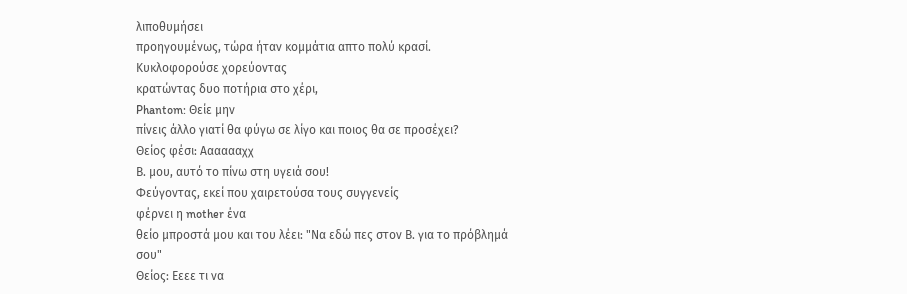λιποθυμήσει
προηγουμένως, τώρα ήταν κομμάτια απτο πολύ κρασί. Κυκλοφορούσε χορεύοντας
κρατώντας δυο ποτήρια στο χέρι,
Phantom: Θείε μην
πίνεις άλλο γιατί θα φύγω σε λίγο και ποιος θα σε προσέχει?
Θείος φέσι: Ααααααχχ
Β. μου, αυτό το πίνω στη υγειά σου!
Φεύγοντας, εκεί που χαιρετούσα τους συγγενείς
φέρνει η mother ένα
θείο μπροστά μου και του λέει: "Να εδώ πες στον Β. για το πρόβλημά σου"
Θείος: Εεεε τι να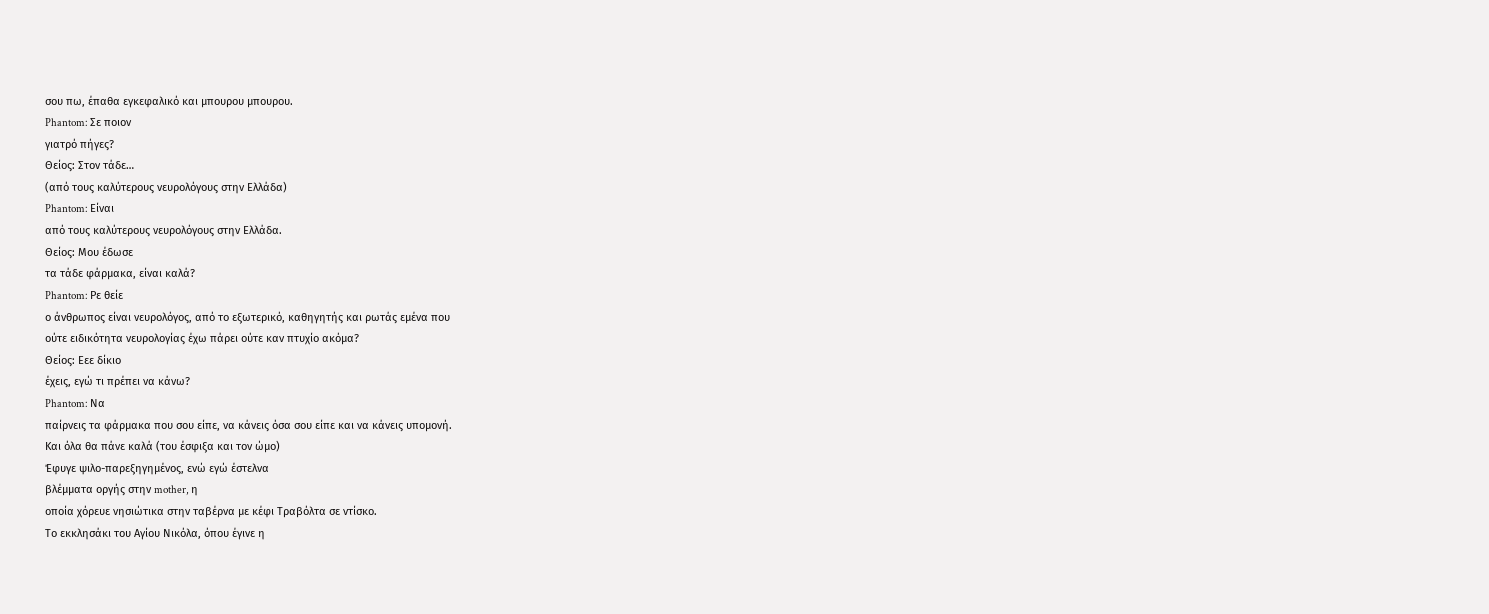σου πω, έπαθα εγκεφαλικό και μπουρου μπουρου.
Phantom: Σε ποιον
γιατρό πήγες?
Θείος: Στον τάδε…
(από τους καλύτερους νευρολόγους στην Ελλάδα)
Phantom: Είναι
από τους καλύτερους νευρολόγους στην Ελλάδα.
Θείος: Μου έδωσε
τα τάδε φάρμακα, είναι καλά?
Phantom: Ρε θείε
ο άνθρωπος είναι νευρολόγος, από το εξωτερικό, καθηγητής και ρωτάς εμένα που
ούτε ειδικότητα νευρολογίας έχω πάρει ούτε καν πτυχίο ακόμα?
Θείος: Εεε δίκιο
έχεις, εγώ τι πρέπει να κάνω?
Phantom: Να
παίρνεις τα φάρμακα που σου είπε, να κάνεις όσα σου είπε και να κάνεις υπομονή.
Και όλα θα πάνε καλά (του έσφιξα και τον ώμο)
Έφυγε ψιλο-παρεξηγημένος, ενώ εγώ έστελνα
βλέμματα οργής στην mother, η
οποία χόρευε νησιώτικα στην ταβέρνα με κέφι Τραβόλτα σε ντίσκο.
Το εκκλησάκι του Αγίου Νικόλα, όπου έγινε η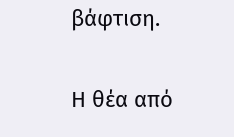βάφτιση.

Η θέα από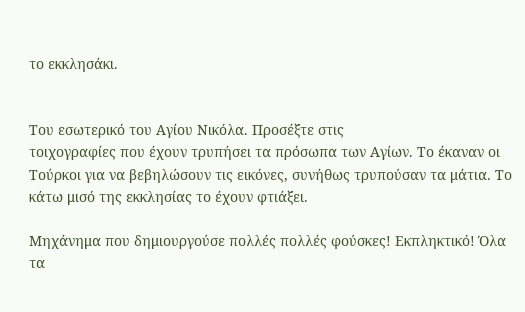το εκκλησάκι.


Του εσωτερικό του Αγίου Νικόλα. Προσέξτε στις
τοιχογραφίες που έχουν τρυπήσει τα πρόσωπα των Αγίων. Το έκαναν οι
Τούρκοι για να βεβηλώσουν τις εικόνες, συνήθως τρυπούσαν τα μάτια. Το
κάτω μισό της εκκλησίας το έχουν φτιάξει.

Μηχάνημα που δημιουργούσε πολλές πολλές φούσκες! Εκπληκτικό! Όλα τα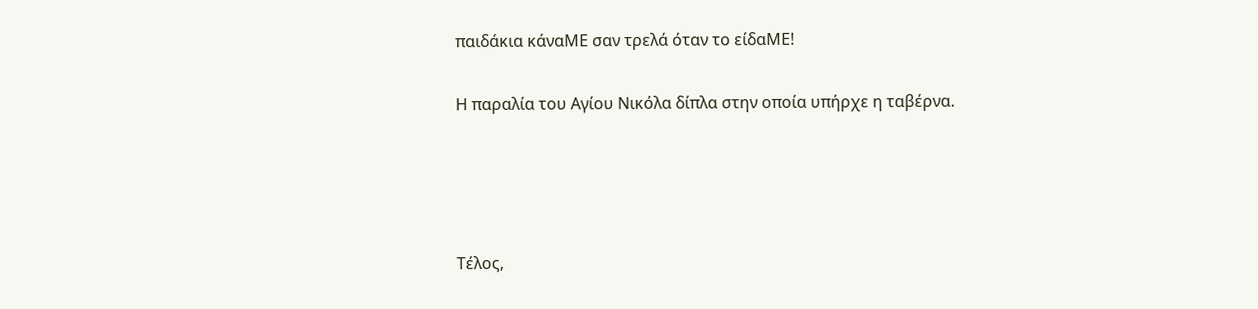παιδάκια κάναΜΕ σαν τρελά όταν το είδαΜΕ!

Η παραλία του Αγίου Νικόλα δίπλα στην οποία υπήρχε η ταβέρνα.




Τέλος,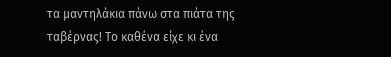τα μαντηλάκια πάνω στα πιάτα της ταβέρνας! Το καθένα είχε κι ένα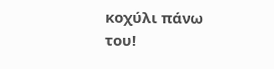κοχύλι πάνω του!